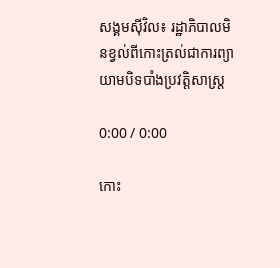សង្គមស៊ីវិល៖ រដ្ឋាភិបាលមិនខ្វល់ពីកោះត្រល់ជាការព្យាយាមបិទបាំងប្រវត្តិសាស្ត្រ

0:00 / 0:00

កោះ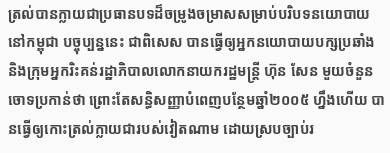ត្រល់បានក្លាយជាប្រធានបទដ៏ចម្រូងចម្រាសសម្រាប់បរិបទនយោបាយនៅកម្ពុជា បច្ចុប្បន្ននេះ ជាពិសេស បានធ្វើឲ្យអ្នកនយោបាយបក្សប្រឆាំង និងក្រុមអ្នករិះគន់រដ្ឋាភិបាលលោកនាយករដ្ឋមន្ត្រី ហ៊ុន សែន មួយចំនួន ចោទប្រកាន់ថា ព្រោះតែសន្ធិសញ្ញាបំពេញបន្ថែមឆ្នាំ២០០៥ ហ្នឹងហើយ បានធ្វើឲ្យកោះត្រល់ក្លាយជារបស់វៀតណាម ដោយស្របច្បាប់រ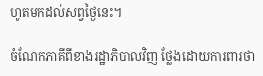ហូតមកដល់សព្វថ្ងៃនេះ។

ចំណែកភាគីពីខាងរដ្ឋាភិបាលវិញ ថ្លែងដោយការពារថា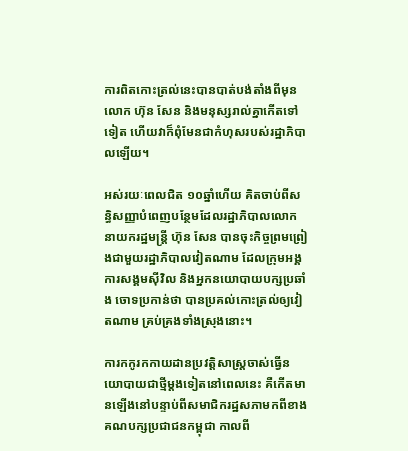ការពិតកោះត្រល់នេះបានបាត់បង់តាំងពីមុន លោក ហ៊ុន សែន និងមនុស្សរាល់គ្នាកើតទៅទៀត ហើយវាក៏ពុំមែនជាកំហុសរបស់រដ្ឋាភិបាលឡើយ។

អស់រយៈពេលជិត ១០ឆ្នាំហើយ គិតចាប់ពីសន្ធិសញ្ញាបំពេញបន្ថែមដែលរដ្ឋាភិបាលលោកនាយករដ្ឋមន្ត្រី ហ៊ុន សែន បានចុះកិច្ចព្រមព្រៀងជាមួយរដ្ឋាភិបាលវៀតណាម ដែលក្រុមអង្គការសង្គមស៊ីវិល និងអ្នកនយោបាយបក្សប្រឆាំង ចោទប្រកាន់ថា បានប្រគល់កោះត្រល់ឲ្យវៀតណាម គ្រប់គ្រងទាំងស្រុងនោះ។

ការកកូរកកាយដានប្រវត្តិសាស្ត្រចាស់ធ្វើនយោបាយជាថ្មីម្ដងទៀតនៅពេលនេះ គឺកើតមានឡើងនៅបន្ទាប់ពីសមាជិករដ្ឋសភាមកពីខាងគណបក្សប្រជាជនកម្ពុជា កាលពី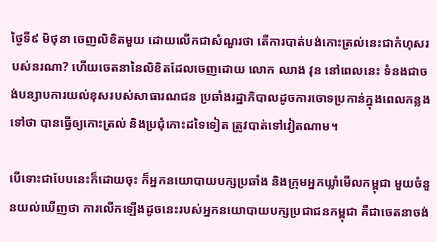ថ្ងៃទី៩ មិថុនា ចេញលិខិតមួយ ដោយលើកជាសំណួរថា តើការបាត់បង់កោះត្រល់នេះជាកំហុសរបស់នរណា? ហើយចេតនានៃលិខិតដែលចេញដោយ លោក ឈាង វុន នៅពេលនេះ ទំនងជាចង់បន្សាបការយល់ខុសរបស់សាធារណជន ប្រឆាំងរដ្ឋាភិបាលដូចការចោទប្រកាន់ក្នុងពេលកន្លងទៅថា បានធ្វើឲ្យកោះត្រល់ និងប្រជុំកោះដទៃទៀត ត្រូវបាត់ទៅវៀតណាម។

បើទោះជាបែបនេះក៏ដោយចុះ ក៏អ្នកនយោបាយបក្សប្រឆាំង និងក្រុមអ្នកឃ្លាំមើលកម្ពុជា មួយចំនួនយល់ឃើញថា ការលើកឡើងដូចនេះរបស់អ្នកនយោបាយបក្សប្រជាជនកម្ពុជា គឺជាចេតនាចង់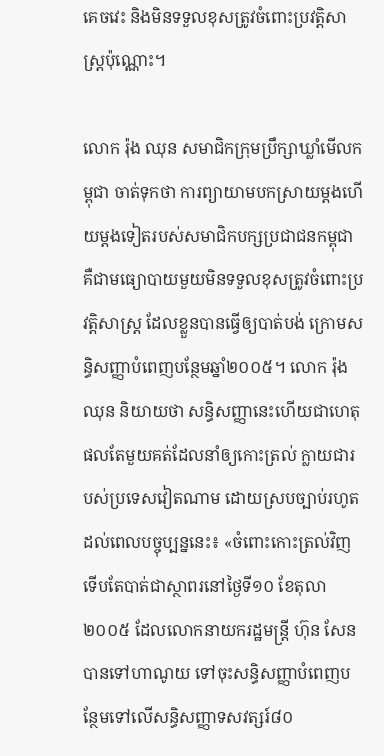គេចវេះ និងមិនទទួលខុសត្រូវចំពោះប្រវត្តិសាស្ត្រប៉ុណ្ណោះ។

លោក រ៉ុង ឈុន សមាជិកក្រុមប្រឹក្សាឃ្លាំមើលកម្ពុជា ចាត់ទុកថា ការព្យាយាមបកស្រាយម្ដងហើយម្ដងទៀតរបស់សមាជិកបក្សប្រជាជនកម្ពុជា គឺជាមធ្យោបាយមួយមិនទទួលខុសត្រូវចំពោះប្រវត្តិសាស្ត្រ ដែលខ្លួនបានធ្វើឲ្យបាត់បង់ ក្រោមសន្ធិសញ្ញាបំពេញបន្ថែមឆ្នាំ២០០៥។ លោក រ៉ុង ឈុន និយាយថា សន្ធិសញ្ញានេះហើយជាហេតុផលតែមួយគត់ដែលនាំឲ្យកោះត្រល់ ក្លាយជារបស់ប្រទេសវៀតណាម ដោយស្របច្បាប់រហូតដល់ពេលបច្ចុប្បន្ននេះ៖ «ចំពោះកោះត្រល់វិញ ទើបតែបាត់ជាស្ថាពរនៅថ្ងៃទី១០ ខែតុលា ២០០៥ ដែលលោកនាយករដ្ឋមន្ត្រី ហ៊ុន សែន បានទៅហាណូយ ទៅចុះសន្ធិសញ្ញាបំពេញបន្ថែមទៅលើសន្ធិសញ្ញាទសវត្សរ៍៨០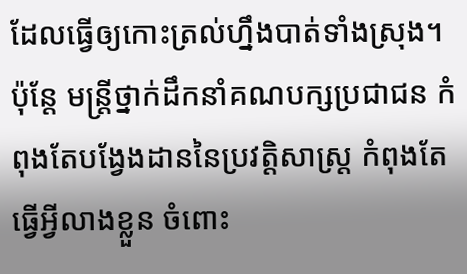ដែលធ្វើឲ្យកោះត្រល់ហ្នឹងបាត់ទាំងស្រុង។ ប៉ុន្តែ មន្ត្រីថ្នាក់ដឹកនាំគណបក្សប្រជាជន កំពុងតែបង្វែងដាននៃប្រវត្តិសាស្ត្រ កំពុងតែធ្វើអ្វីលាងខ្លួន ចំពោះ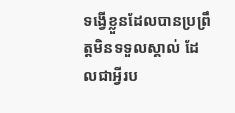ទង្វើខ្លួនដែលបានប្រព្រឹត្តមិនទទួលស្គាល់ ដែលជាអ្វីរប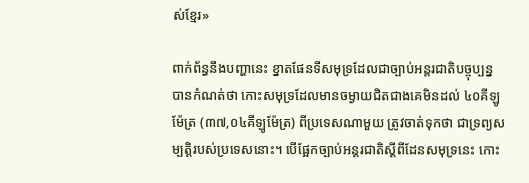ស់ខ្មែរ»

ពាក់ព័ន្ធនឹងបញ្ហានេះ ខ្នាតផែនទីសមុទ្រដែលជាច្បាប់អន្តរជាតិបច្ចុប្បន្ន បានកំណត់ថា កោះសមុទ្រដែលមានចម្ងាយជិតជាងគេមិនដល់ ៤០គីឡូម៉ែត្រ (៣៧,០៤គីឡូម៉ែត្រ) ពីប្រទេសណាមួយ ត្រូវចាត់ទុកថា ជាទ្រព្យសម្បត្តិរបស់ប្រទេសនោះ។ បើផ្អែកច្បាប់អន្តរជាតិស្ដីពីដែនសមុទ្រនេះ កោះ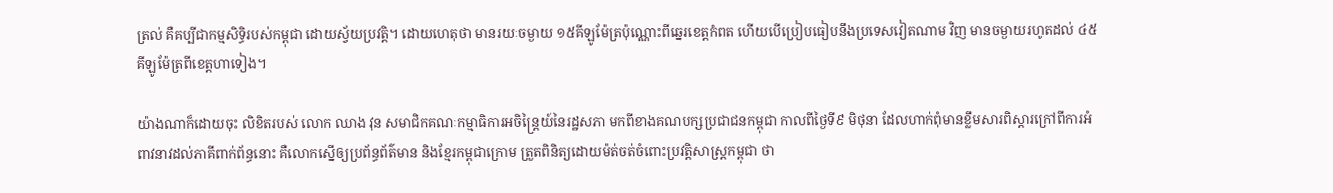ត្រល់ គឺគប្បីជាកម្មសិទ្ធិរបស់កម្ពុជា ដោយស្វ័យប្រវត្តិ។ ដោយហេតុថា មានរយៈចម្ងាយ ១៥គីឡូម៉ែត្រប៉ុណ្ណោះពីឆ្នេរខេត្តកំពត ហើយបើប្រៀបធៀបនឹងប្រទេសវៀតណាម វិញ មានចម្ងាយរហូតដល់ ៤៥គីឡូម៉ែត្រពីខេត្តហាទៀង។

យ៉ាងណាក៏ដោយចុះ លិខិតរបស់ លោក ឈាង វុន សមាជិកគណៈកម្មាធិការអចិន្ត្រៃយ៍នៃរដ្ឋសភា មកពីខាងគណបក្សប្រជាជនកម្ពុជា កាលពីថ្ងៃទី៩ មិថុនា ដែលហាក់ពុំមានខ្លឹមសារពិស្ដារក្រៅពីការអំពាវនាវដល់ភាគីពាក់ព័ន្ធនោះ គឺលោកស្នើឲ្យប្រព័ន្ធព័ត៌មាន និងខ្មែរកម្ពុជាក្រោម ត្រួតពិនិត្យដោយម៉ត់ចត់ចំពោះប្រវត្តិសាស្ត្រកម្ពុជា ថា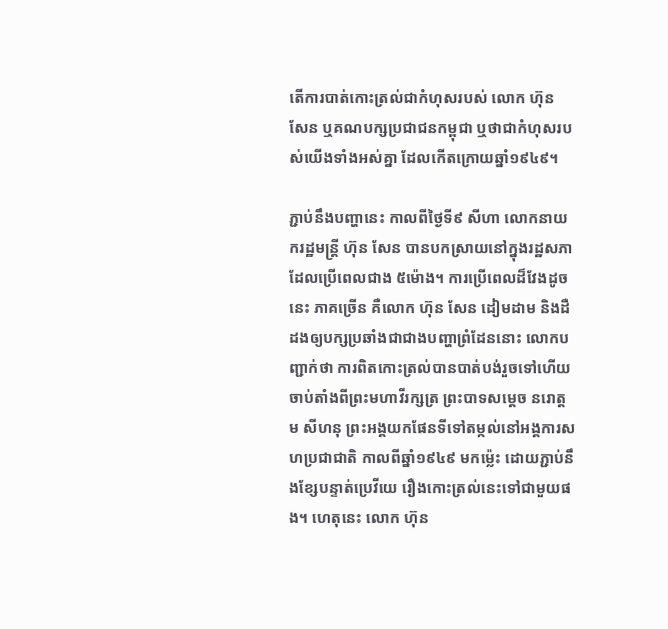តើការបាត់កោះត្រល់ជាកំហុសរបស់ លោក ហ៊ុន សែន ឬគណបក្សប្រជាជនកម្ពុជា ឬថាជាកំហុសរបស់យើងទាំងអស់គ្នា ដែលកើតក្រោយឆ្នាំ១៩៤៩។

ភ្ជាប់នឹងបញ្ហានេះ កាលពីថ្ងៃទី៩ សីហា លោកនាយករដ្ឋមន្ត្រី ហ៊ុន សែន បានបកស្រាយនៅក្នុងរដ្ឋសភាដែលប្រើពេលជាង ៥ម៉ោង។ ការប្រើពេលដ៏វែងដូចនេះ ភាគច្រើន គឺលោក ហ៊ុន សែន ដៀមដាម និងដឺដងឲ្យបក្សប្រឆាំងជាជាងបញ្ហាព្រំដែននោះ លោកបញ្ជាក់ថា ការពិតកោះត្រល់បានបាត់បង់រួចទៅហើយ ចាប់តាំងពីព្រះមហាវីរក្សត្រ ព្រះបាទសម្ដេច នរោត្តម សីហនុ ព្រះអង្គយកផែនទីទៅតម្កល់នៅអង្គការសហប្រជាជាតិ កាលពីឆ្នាំ១៩៤៩ មកម្ល៉េះ ដោយភ្ជាប់នឹងខ្សែបន្ទាត់ប្រេវីយេ រឿងកោះត្រល់នេះទៅជាមួយផង។ ហេតុនេះ លោក ហ៊ុន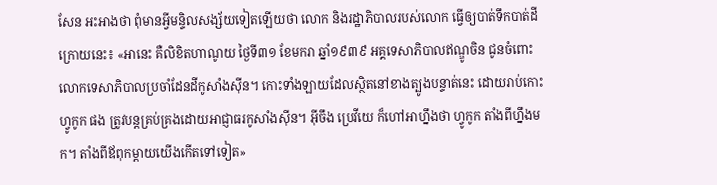សែន អះអាងថា ពុំមានអ្វីមន្ទិលសង្ស័យទៀតឡើយថា លោក និងរដ្ឋាភិបាលរបស់លោក ធ្វើឲ្យបាត់ទឹកបាត់ដីក្រោយនេះ៖ «អានេះ គឺលិខិតហាណូយ ថ្ងៃទី៣១ ខែមករា ឆ្នាំ១៩៣៩ អគ្គទេសាភិបាលឥណ្ឌូចិន ជូនចំពោះលោកទេសាភិបាលប្រចាំដែនដីកូសាំងស៊ីន។ កោះទាំងឡាយដែលស្ថិតនៅខាងត្បូងបន្ទាត់នេះ ដោយរាប់កោះហ្វូកូក ផង ត្រូវបន្តគ្រប់គ្រងដោយអាជ្ញាធរកូសាំងស៊ីន។ អ៊ីចឹង ប្រេវីយេ ក៏ហៅអាហ្នឹងថា ហ្វូកូក តាំងពីហ្នឹងមក។ តាំងពីឪពុកម្ដាយយើងកើតទៅទៀត»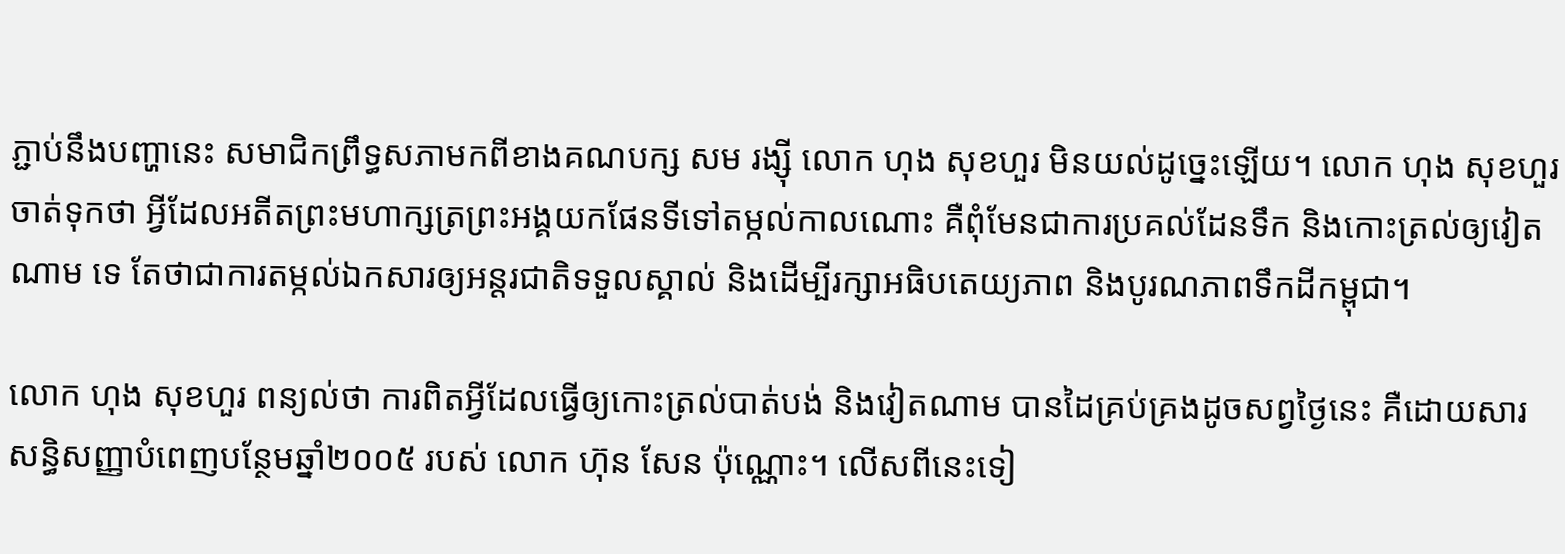ភ្ជាប់នឹងបញ្ហានេះ សមាជិកព្រឹទ្ធសភាមកពីខាងគណបក្ស សម រង្ស៊ី លោក ហុង សុខហួរ មិនយល់ដូច្នេះឡើយ។ លោក ហុង សុខហួរ ចាត់ទុកថា អ្វីដែលអតីតព្រះមហាក្សត្រព្រះអង្គយកផែនទីទៅតម្កល់កាលណោះ គឺពុំមែនជាការប្រគល់ដែនទឹក និងកោះត្រល់ឲ្យវៀតណាម ទេ តែថាជាការតម្កល់ឯកសារឲ្យអន្តរជាតិទទួលស្គាល់ និងដើម្បីរក្សាអធិបតេយ្យភាព និងបូរណភាពទឹកដីកម្ពុជា។

លោក ហុង សុខហួរ ពន្យល់ថា ការពិតអ្វីដែលធ្វើឲ្យកោះត្រល់បាត់បង់ និងវៀតណាម បានដៃគ្រប់គ្រងដូចសព្វថ្ងៃនេះ គឺដោយសារសន្ធិសញ្ញាបំពេញបន្ថែមឆ្នាំ២០០៥ របស់ លោក ហ៊ុន សែន ប៉ុណ្ណោះ។ លើសពីនេះទៀ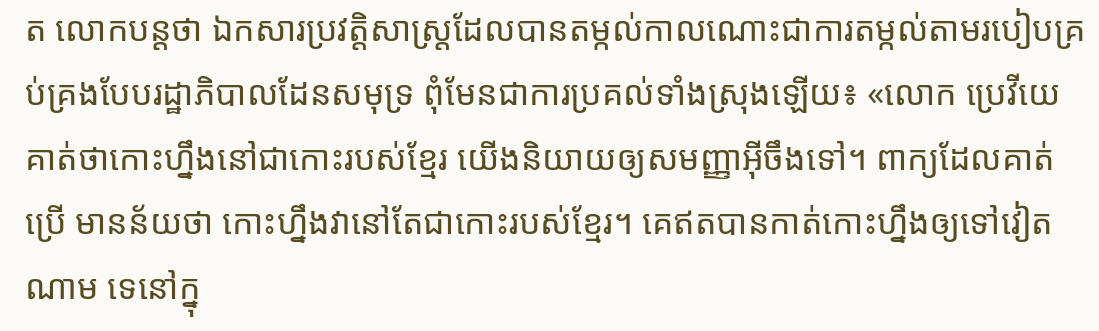ត លោកបន្តថា ឯកសារប្រវត្តិសាស្ត្រដែលបានតម្កល់កាលណោះជាការតម្កល់តាមរបៀបគ្រប់គ្រងបែបរដ្ឋាភិបាលដែនសមុទ្រ ពុំមែនជាការប្រគល់ទាំងស្រុងឡើយ៖ «លោក ប្រេវីយេ គាត់ថាកោះហ្នឹងនៅជាកោះរបស់ខ្មែរ យើងនិយាយឲ្យសមញ្ញាអ៊ីចឹងទៅ។ ពាក្យដែលគាត់ប្រើ មានន័យថា កោះហ្នឹងវានៅតែជាកោះរបស់ខ្មែរ។ គេឥតបានកាត់កោះហ្នឹងឲ្យទៅវៀតណាម ទេនៅក្នុ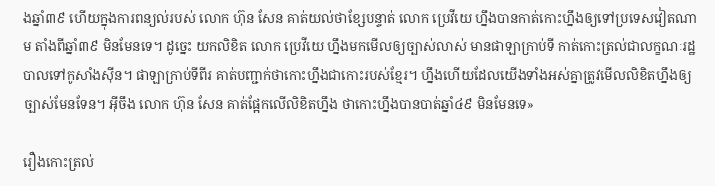ងឆ្នាំ៣៩ ហើយក្នុងការពន្យល់របស់ លោក ហ៊ុន សែន គាត់យល់ថាខ្សែបន្ទាត់ លោក ប្រេវីយេ ហ្នឹងបានកាត់កោះហ្នឹងឲ្យទៅប្រទេសវៀតណាម តាំងពីឆ្នាំ៣៩ មិនមែនទេ។ ដូច្នេះ យកលិខិត លោក ប្រេវីយេ ហ្នឹងមកមើលឲ្យច្បាស់លាស់ មានផាឡាក្រាប់ទី កាត់កោះត្រល់ជាលក្ខណៈរដ្ឋបាលទៅកូសាំងស៊ីន។ ផាឡាក្រាប់ទីពីរ គាត់បញ្ជាក់ថាកោះហ្នឹងជាកោះរបស់ខ្មែរ។ ហ្នឹងហើយដែលយើងទាំងអស់គ្នាត្រូវមើលលិខិតហ្នឹងឲ្យច្បាស់មែនទែន។ អ៊ីចឹង លោក ហ៊ុន សែន គាត់ផ្អែកលើលិខិតហ្នឹង ថាកោះហ្នឹងបានបាត់ឆ្នាំ៤៩ មិនមែនទេ»

រឿងកោះត្រល់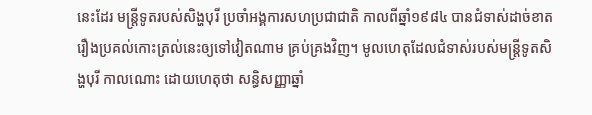នេះដែរ មន្ត្រីទូតរបស់សិង្ហបុរី ប្រចាំអង្គការសហប្រជាជាតិ កាលពីឆ្នាំ១៩៨៤ បានជំទាស់ដាច់ខាតរឿងប្រគល់កោះត្រល់នេះឲ្យទៅវៀតណាម គ្រប់គ្រងវិញ។ មូលហេតុដែលជំទាស់របស់មន្ត្រីទូតសិង្ហបុរី កាលណោះ ដោយហេតុថា សន្ធិសញ្ញាឆ្នាំ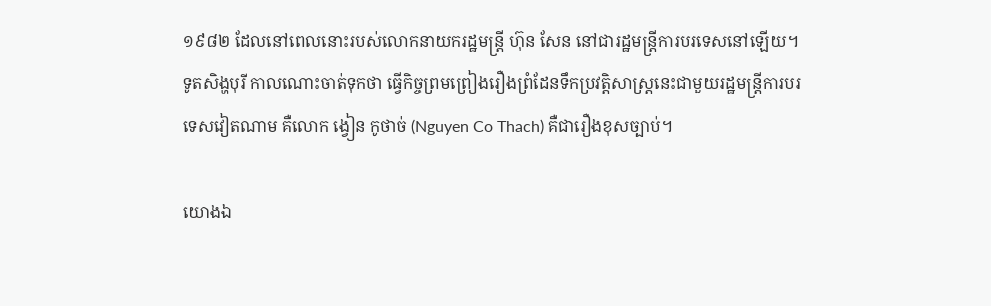១៩៨២ ដែលនៅពេលនោះរបស់លោកនាយករដ្ឋមន្ត្រី ហ៊ុន សែន នៅជារដ្ឋមន្ត្រីការបរទេសនៅឡើយ។ ទូតសិង្ហបុរី កាលណោះចាត់ទុកថា ធ្វើកិច្ចព្រមព្រៀងរឿងព្រំដែនទឹកប្រវត្តិសាស្ត្រនេះជាមួយរដ្ឋមន្ត្រីការបរទេសវៀតណាម គឺលោក ង្វៀន កូថាច់ (Nguyen Co Thach) គឺជារឿងខុសច្បាប់។

យោងឯ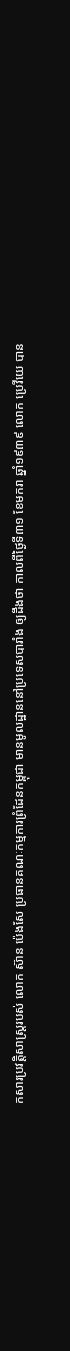កសារប្រវត្តិសាស្ត្ររបស់ លោក ស៊ាន ប៉េងសែ ប្រធានគណៈកម្មការព្រំដែនកម្ពុជា មានមូលដ្ឋាននៅប្រទេសបារាំង ឲ្យដឹងថា កាលពីថ្ងៃទី៣១ ខែមករា ឆ្នាំ១៩៣៩ លោក ប្រេវីយេ បាន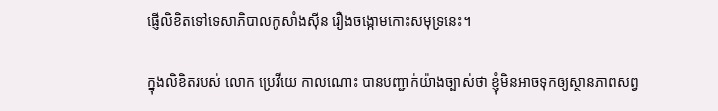ផ្ញើលិខិតទៅទេសាភិបាលកូសាំងស៊ីន រឿងចង្កោមកោះសមុទ្រនេះ។

ក្នុងលិខិតរបស់ លោក ប្រេវីយេ កាលណោះ បានបញ្ជាក់យ៉ាងច្បាស់ថា ខ្ញុំមិនអាចទុកឲ្យស្ថានភាពសព្វ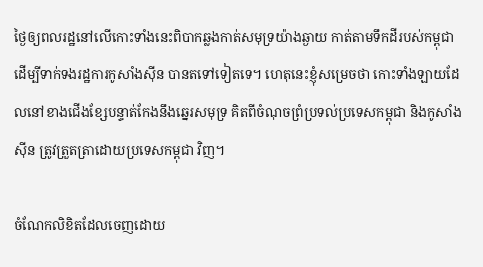ថ្ងៃឲ្យពលរដ្ឋនៅលើកោះទាំងនេះពិបាកឆ្លងកាត់សមុទ្រយ៉ាងឆ្ងាយ កាត់តាមទឹកដីរបស់កម្ពុជា ដើម្បីទាក់ទងរដ្ឋការកូសាំងស៊ីន បានតទៅទៀតទេ។ ហេតុនេះខ្ញុំសម្រេចថា កោះទាំងឡាយដែលនៅខាងជើងខ្សែបន្ទាត់កែងនឹងឆ្នេរសមុទ្រ គិតពីចំណុចព្រំប្រទល់ប្រទេសកម្ពុជា និងកូសាំងស៊ីន ត្រូវត្រួតត្រាដោយប្រទេសកម្ពុជា វិញ។

ចំណែកលិខិតដែលចេញដោយ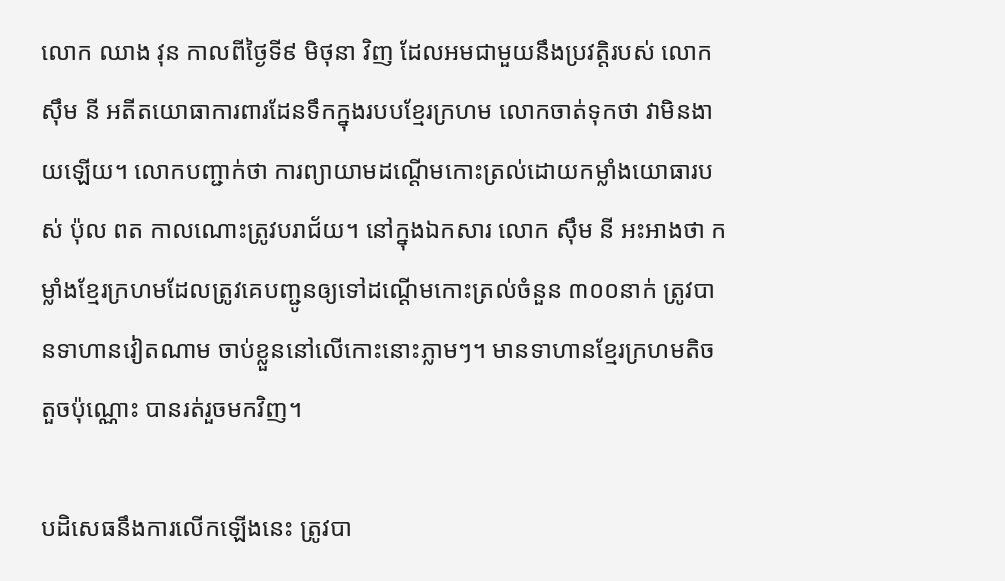លោក ឈាង វុន កាលពីថ្ងៃទី៩ មិថុនា វិញ ដែលអមជាមួយនឹងប្រវត្តិរបស់ លោក ស៊ឹម នី អតីតយោធាការពារដែនទឹកក្នុងរបបខ្មែរក្រហម លោកចាត់ទុកថា វាមិនងាយឡើយ។ លោកបញ្ជាក់ថា ការព្យាយាមដណ្ដើមកោះត្រល់ដោយកម្លាំងយោធារបស់ ប៉ុល ពត កាលណោះត្រូវបរាជ័យ។ នៅក្នុងឯកសារ លោក ស៊ឹម នី អះអាងថា កម្លាំងខ្មែរក្រហមដែលត្រូវគេបញ្ជូនឲ្យទៅដណ្ដើមកោះត្រល់ចំនួន ៣០០នាក់ ត្រូវបានទាហានវៀតណាម ចាប់ខ្លួននៅលើកោះនោះភ្លាមៗ។ មានទាហានខ្មែរក្រហមតិចតួចប៉ុណ្ណោះ បានរត់រួចមកវិញ។

បដិសេធនឹងការលើកឡើងនេះ ត្រូវបា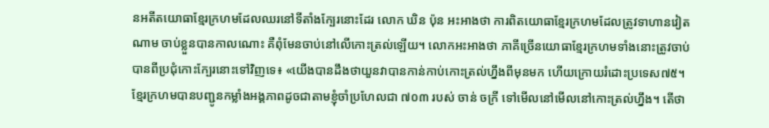នអតីតយោធាខ្មែរក្រហមដែលឈរនៅទីតាំងក្បែរនោះដែរ លោក ឃិន ប៉ុន អះអាងថា ការពិតយោធាខ្មែរក្រហមដែលត្រូវទាហានវៀតណាម ចាប់ខ្លួនបានកាលណោះ គឺពុំមែនចាប់នៅលើកោះត្រល់ឡើយ។ លោកអះអាងថា ភាគីច្រើនយោធាខ្មែរក្រហមទាំងនោះត្រូវចាប់បានពីប្រជុំកោះក្បែរនោះទៅវិញទេ៖ «យើងបានដឹងថាយួនវាបានកាន់កាប់កោះត្រល់ហ្នឹងពីមុនមក ហើយក្រោយរំដោះប្រទេស៧៥។ ខ្មែរក្រហមបានបញ្ជូនកម្លាំងអង្គភាពដូចជាតាមខ្ញុំចាំប្រហែលជា ៧០៣ របស់ ចាន់ ចក្រី ទៅមើលនៅមើលនៅកោះត្រល់ហ្នឹង។ តើថា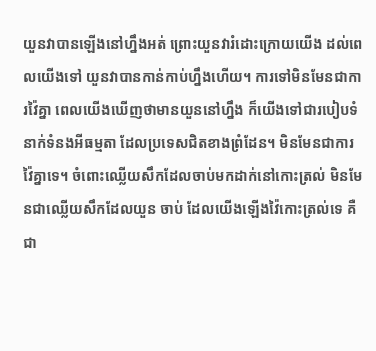យួនវាបានឡើងនៅហ្នឹងអត់ ព្រោះយួនវារំដោះក្រោយយើង ដល់ពេលយើងទៅ យួនវាបានកាន់កាប់ហ្នឹងហើយ។ ការទៅមិនមែនជាការវ៉ៃគ្នា ពេលយើងឃើញថាមានយួននៅហ្នឹង ក៏យើងទៅជារបៀបទំនាក់ទំនងអីធម្មតា ដែលប្រទេសជិតខាងព្រំដែន។ មិនមែនជាការវ៉ៃគ្នាទេ។ ចំពោះឈ្លើយសឹកដែលចាប់មកដាក់នៅកោះត្រល់ មិនមែនជាឈ្លើយសឹកដែលយួន ចាប់ ដែលយើងឡើងវ៉ៃកោះត្រល់ទេ គឺជា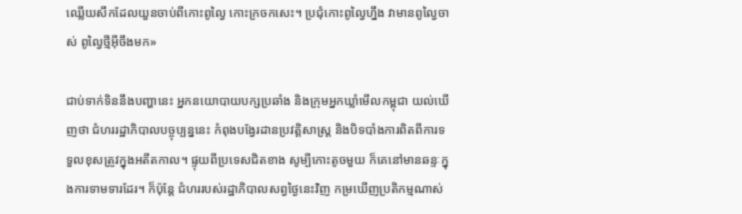ឈ្លើយសឹកដែលយួនចាប់ពីកោះពូល្វៃ កោះក្រចកសេះ។ ប្រជុំកោះពូល្វៃហ្នឹង វាមានពូល្វៃចាស់ ពូល្វៃថ្មីអ៊ីចឹងមក»

ជាប់ទាក់ទិននឹងបញ្ហានេះ អ្នកនយោបាយបក្សប្រឆាំង និងក្រុមអ្នកឃ្លាំមើលកម្ពុជា យល់ឃើញថា ជំហររដ្ឋាភិបាលបច្ចុប្បន្ននេះ កំពុងបង្វែរដានប្រវត្តិសាស្ត្រ និងបិទបាំងការពិតពីការទទួលខុសត្រូវក្នុងអតីតកាល។ ផ្ទុយពីប្រទេសជិតខាង សូម្បីកោះតូចមួយ ក៏គេនៅមានឆន្ទៈក្នុងការទាមទារដែរ។ ក៏ប៉ុន្តែ ជំហររបស់រដ្ឋាភិបាលសព្វថ្ងៃនេះវិញ កម្រឃើញប្រតិកម្មណាស់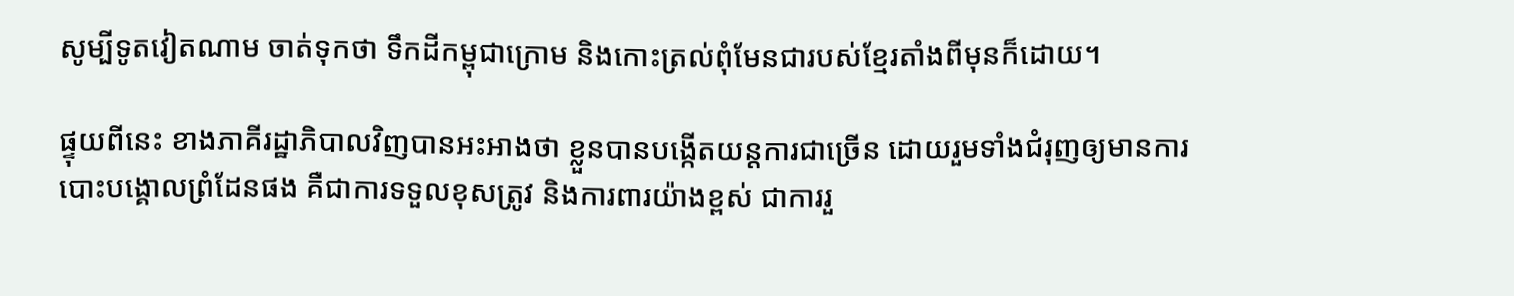សូម្បីទូតវៀតណាម ចាត់ទុកថា ទឹកដីកម្ពុជាក្រោម និងកោះត្រល់ពុំមែនជារបស់ខ្មែរតាំងពីមុនក៏ដោយ។

ផ្ទុយពីនេះ ខាងភាគីរដ្ឋាភិបាលវិញបានអះអាងថា ខ្លួនបានបង្កើតយន្តការជាច្រើន ដោយរួមទាំងជំរុញឲ្យមានការបោះបង្គោលព្រំដែនផង គឺជាការទទួលខុសត្រូវ និងការពារយ៉ាងខ្ពស់ ជាការរួ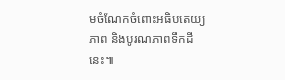មចំណែកចំពោះអធិបតេយ្យភាព និងបូរណភាពទឹកដីនេះ៕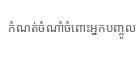កំណត់ចំណាំចំពោះអ្នកបញ្ចូល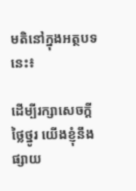មតិនៅក្នុងអត្ថបទនេះ៖

ដើម្បីរក្សាសេចក្ដីថ្លៃថ្នូរ យើងខ្ញុំនឹងផ្សាយ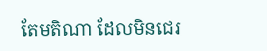តែមតិណា ដែលមិនជេរ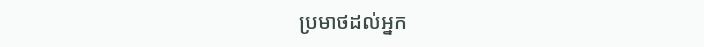ប្រមាថដល់អ្នក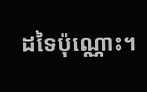ដទៃប៉ុណ្ណោះ។